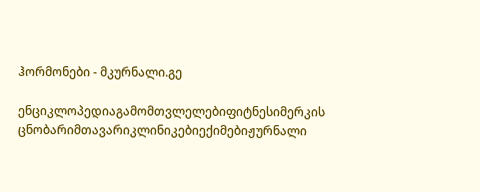ჰორმონები - მკურნალი.გე

ენციკლოპედიაგამომთვლელებიფიტნესიმერკის ცნობარიმთავარიკლინიკებიექიმებიჟურნალი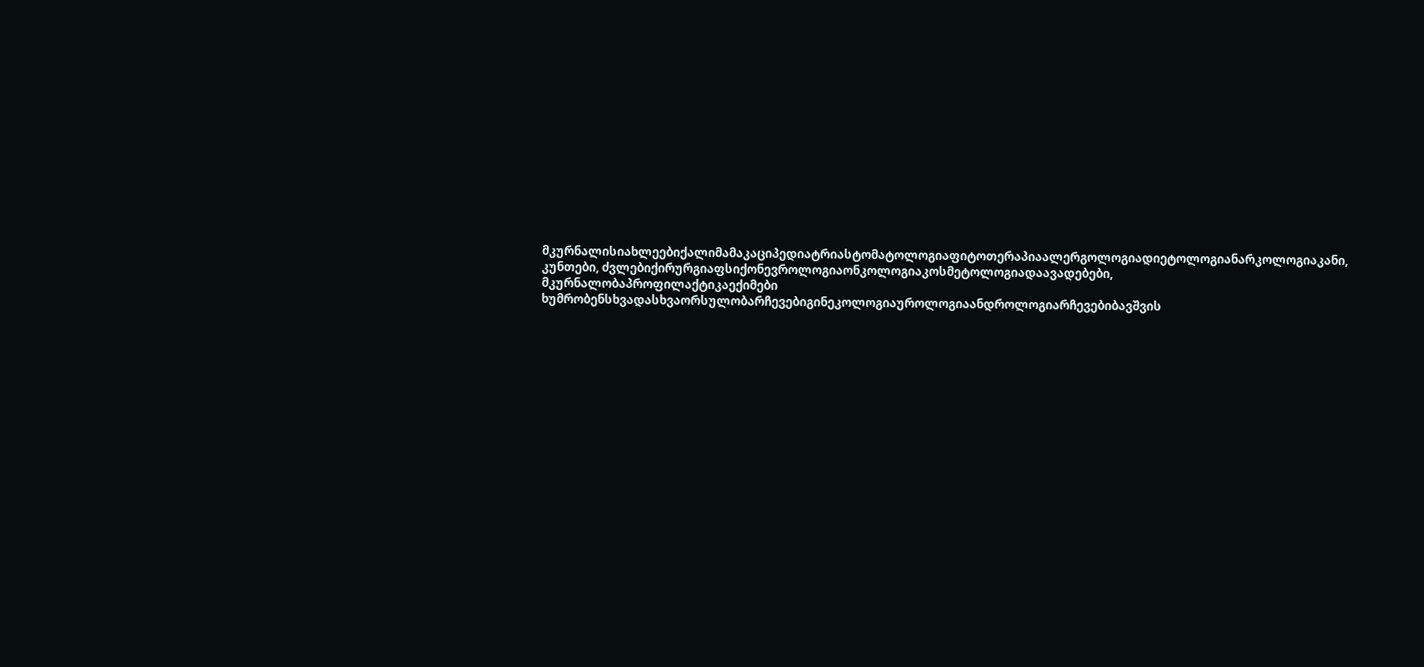მკურნალისიახლეებიქალიმამაკაციპედიატრიასტომატოლოგიაფიტოთერაპიაალერგოლოგიადიეტოლოგიანარკოლოგიაკანი, კუნთები, ძვლებიქირურგიაფსიქონევროლოგიაონკოლოგიაკოსმეტოლოგიადაავადებები, მკურნალობაპროფილაქტიკაექიმები ხუმრობენსხვადასხვაორსულობარჩევებიგინეკოლოგიაუროლოგიაანდროლოგიარჩევებიბავშვის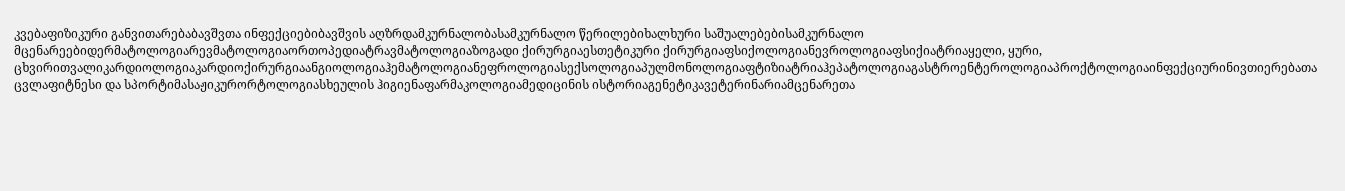კვებაფიზიკური განვითარებაბავშვთა ინფექციებიბავშვის აღზრდამკურნალობასამკურნალო წერილებიხალხური საშუალებებისამკურნალო მცენარეებიდერმატოლოგიარევმატოლოგიაორთოპედიატრავმატოლოგიაზოგადი ქირურგიაესთეტიკური ქირურგიაფსიქოლოგიანევროლოგიაფსიქიატრიაყელი, ყური, ცხვირითვალიკარდიოლოგიაკარდიოქირურგიაანგიოლოგიაჰემატოლოგიანეფროლოგიასექსოლოგიაპულმონოლოგიაფტიზიატრიაჰეპატოლოგიაგასტროენტეროლოგიაპროქტოლოგიაინფექციურინივთიერებათა ცვლაფიტნესი და სპორტიმასაჟიკურორტოლოგიასხეულის ჰიგიენაფარმაკოლოგიამედიცინის ისტორიაგენეტიკავეტერინარიამცენარეთა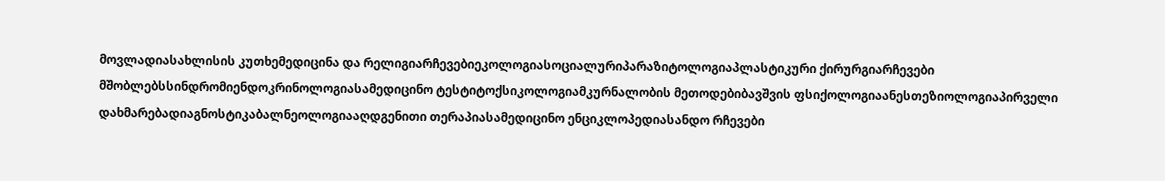მოვლადიასახლისის კუთხემედიცინა და რელიგიარჩევებიეკოლოგიასოციალურიპარაზიტოლოგიაპლასტიკური ქირურგიარჩევები მშობლებსსინდრომიენდოკრინოლოგიასამედიცინო ტესტიტოქსიკოლოგიამკურნალობის მეთოდებიბავშვის ფსიქოლოგიაანესთეზიოლოგიაპირველი დახმარებადიაგნოსტიკაბალნეოლოგიააღდგენითი თერაპიასამედიცინო ენციკლოპედიასანდო რჩევები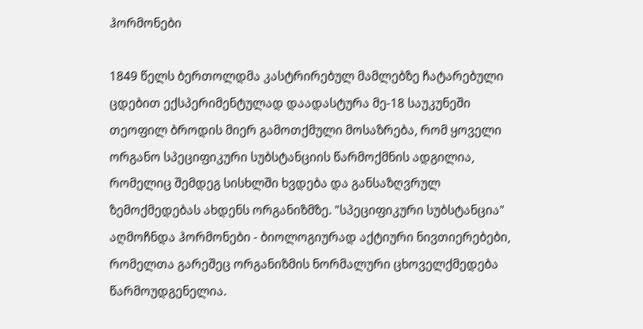ჰორმონები

1849 წელს ბერთოლდმა კასტრირებულ მამლებზე ჩატარებული ცდებით ექსპერიმენტულად დაადასტურა მე-18 საუკუნეში თეოფილ ბროდის მიერ გამოთქმული მოსაზრება, რომ ყოველი ორგანო სპეციფიკური სუბსტანციის წარმოქმნის ადგილია, რომელიც შემდეგ სისხლში ხვდება და განსაზღვრულ ზემოქმედებას ახდენს ორგანიზმზე. "სპეციფიკური სუბსტანცია" აღმოჩნდა ჰორმონები - ბიოლოგიურად აქტიური ნივთიერებები, რომელთა გარეშეც ორგანიზმის ნორმალური ცხოველქმედება წარმოუდგენელია.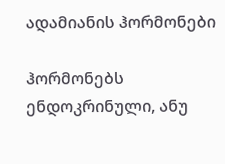ადამიანის ჰორმონები

ჰორმონებს ენდოკრინული, ანუ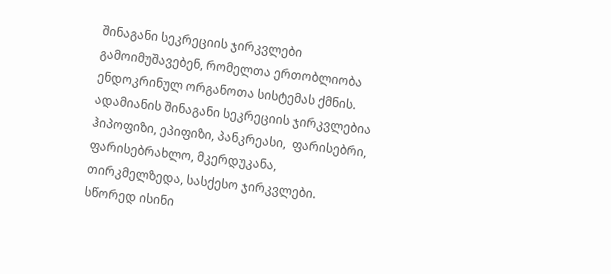შინაგანი სეკრეციის ჯირკვლები გამოიმუშავებენ, რომელთა ერთობლიობა ენდოკრინულ ორგანოთა სისტემას ქმნის. ადამიანის შინაგანი სეკრეციის ჯირკვლებია ჰიპოფიზი, ეპიფიზი, პანკრეასი,  ფარისებრი, ფარისებრახლო, მკერდუკანა, თირკმელზედა, სასქესო ჯირკვლები. სწორედ ისინი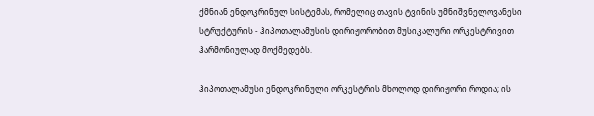ქმნიან ენდოკრინულ სისტემას, რომელიც თავის ტვინის უმნიშვნელოვანესი სტრუქტურის - ჰიპოთალამუსის დირიჟორობით მუსიკალური ორკესტრივით ჰარმონიულად მოქმედებს.

ჰიპოთალამუსი ენდოკრინული ორკესტრის მხოლოდ დირიჟორი როდია; ის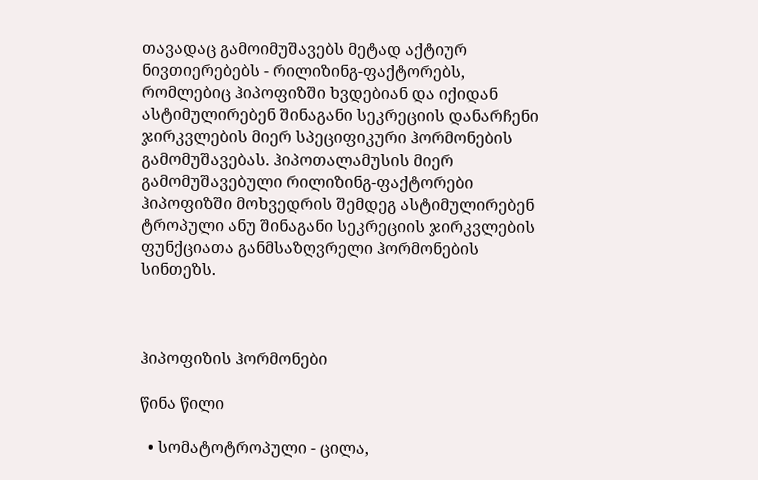თავადაც გამოიმუშავებს მეტად აქტიურ ნივთიერებებს - რილიზინგ-ფაქტორებს, რომლებიც ჰიპოფიზში ხვდებიან და იქიდან ასტიმულირებენ შინაგანი სეკრეციის დანარჩენი ჯირკვლების მიერ სპეციფიკური ჰორმონების გამომუშავებას. ჰიპოთალამუსის მიერ გამომუშავებული რილიზინგ-ფაქტორები ჰიპოფიზში მოხვედრის შემდეგ ასტიმულირებენ ტროპული ანუ შინაგანი სეკრეციის ჯირკვლების ფუნქციათა განმსაზღვრელი ჰორმონების სინთეზს.



ჰიპოფიზის ჰორმონები

წინა წილი

  • სომატოტროპული - ცილა,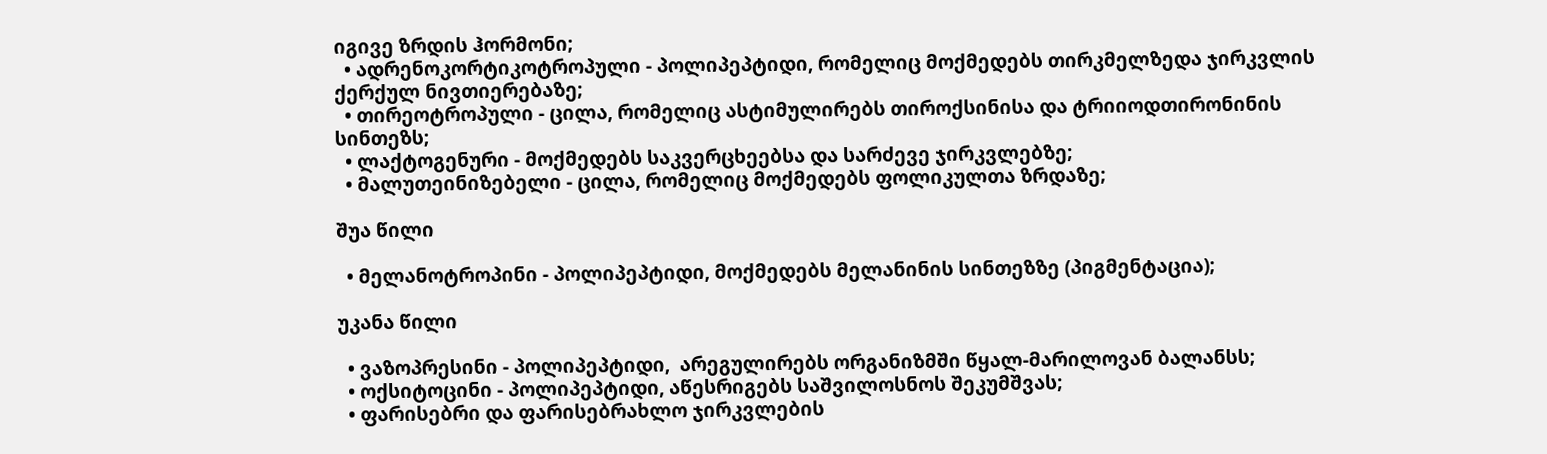იგივე ზრდის ჰორმონი;
  • ადრენოკორტიკოტროპული - პოლიპეპტიდი, რომელიც მოქმედებს თირკმელზედა ჯირკვლის ქერქულ ნივთიერებაზე;
  • თირეოტროპული - ცილა, რომელიც ასტიმულირებს თიროქსინისა და ტრიიოდთირონინის სინთეზს;
  • ლაქტოგენური - მოქმედებს საკვერცხეებსა და სარძევე ჯირკვლებზე;
  • მალუთეინიზებელი - ცილა, რომელიც მოქმედებს ფოლიკულთა ზრდაზე;

შუა წილი

  • მელანოტროპინი - პოლიპეპტიდი, მოქმედებს მელანინის სინთეზზე (პიგმენტაცია);

უკანა წილი

  • ვაზოპრესინი - პოლიპეპტიდი,  არეგულირებს ორგანიზმში წყალ-მარილოვან ბალანსს;
  • ოქსიტოცინი - პოლიპეპტიდი, აწესრიგებს საშვილოსნოს შეკუმშვას;
  • ფარისებრი და ფარისებრახლო ჯირკვლების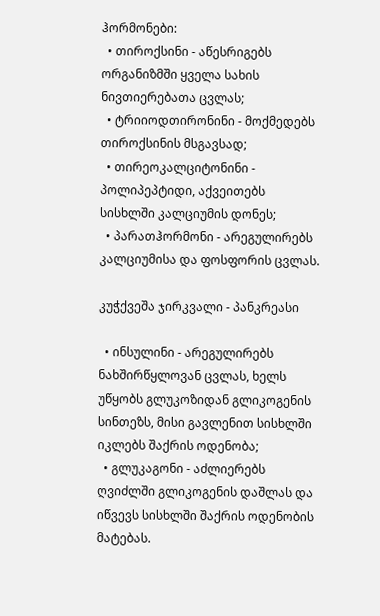ჰორმონები:
  • თიროქსინი - აწესრიგებს ორგანიზმში ყველა სახის ნივთიერებათა ცვლას;
  • ტრიიოდთირონინი - მოქმედებს თიროქსინის მსგავსად;
  • თირეოკალციტონინი - პოლიპეპტიდი, აქვეითებს სისხლში კალციუმის დონეს;
  • პარათჰორმონი - არეგულირებს კალციუმისა და ფოსფორის ცვლას.

კუჭქვეშა ჯირკვალი - პანკრეასი

  • ინსულინი - არეგულირებს ნახშირწყლოვან ცვლას, ხელს უწყობს გლუკოზიდან გლიკოგენის სინთეზს, მისი გავლენით სისხლში იკლებს შაქრის ოდენობა;
  • გლუკაგონი - აძლიერებს ღვიძლში გლიკოგენის დაშლას და იწვევს სისხლში შაქრის ოდენობის მატებას.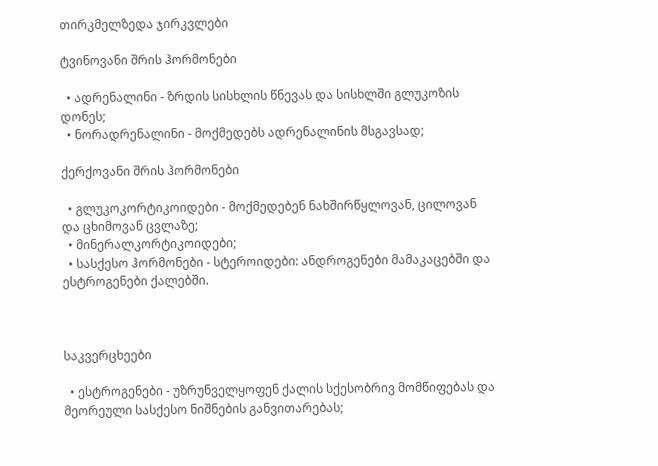თირკმელზედა ჯირკვლები

ტვინოვანი შრის ჰორმონები

  • ადრენალინი - ზრდის სისხლის წნევას და სისხლში გლუკოზის დონეს;
  • ნორადრენალინი - მოქმედებს ადრენალინის მსგავსად;

ქერქოვანი შრის ჰორმონები

  • გლუკოკორტიკოიდები - მოქმედებენ ნახშირწყლოვან, ცილოვან და ცხიმოვან ცვლაზე;
  • მინერალკორტიკოიდები;
  • სასქესო ჰორმონები - სტეროიდები: ანდროგენები მამაკაცებში და ესტროგენები ქალებში.



საკვერცხეები

  • ესტროგენები - უზრუნველყოფენ ქალის სქესობრივ მომწიფებას და მეორეული სასქესო ნიშნების განვითარებას;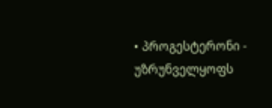• პროგესტერონი - უზრუნველყოფს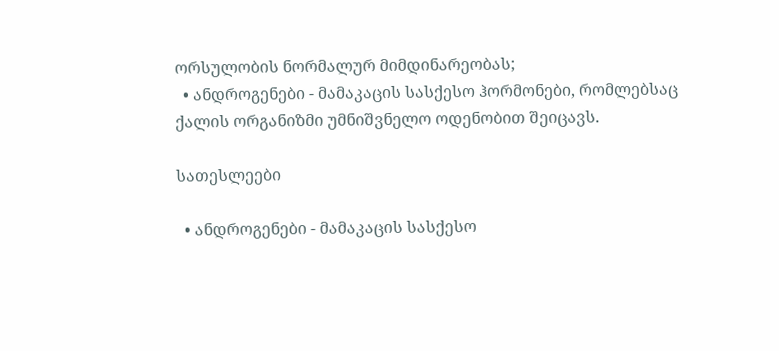ორსულობის ნორმალურ მიმდინარეობას;
  • ანდროგენები - მამაკაცის სასქესო ჰორმონები, რომლებსაც ქალის ორგანიზმი უმნიშვნელო ოდენობით შეიცავს.

სათესლეები

  • ანდროგენები - მამაკაცის სასქესო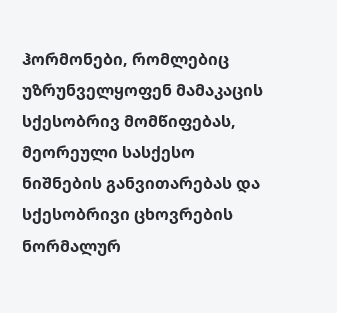ჰორმონები, რომლებიც უზრუნველყოფენ მამაკაცის სქესობრივ მომწიფებას, მეორეული სასქესო ნიშნების განვითარებას და სქესობრივი ცხოვრების ნორმალურ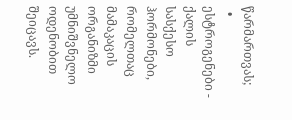წარმართვას;
  • ესტროგენები - ქალის სასქესო ჰორმონები, რომელთაც მამაკაცის ორგანიზმი უმნიშვნელო ოდენობით შეიცავს.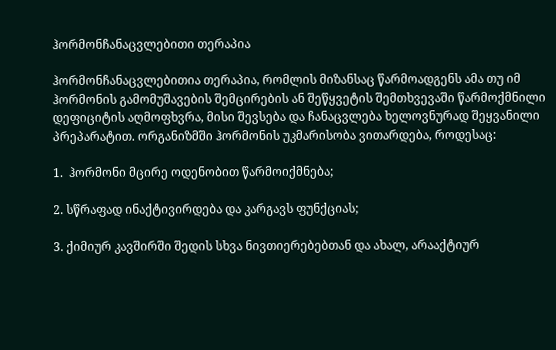ჰორმონჩანაცვლებითი თერაპია

ჰორმონჩანაცვლებითია თერაპია, რომლის მიზანსაც წარმოადგენს ამა თუ იმ ჰორმონის გამომუშავების შემცირების ან შეწყვეტის შემთხვევაში წარმოქმნილი დეფიციტის აღმოფხვრა, მისი შევსება და ჩანაცვლება ხელოვნურად შეყვანილი პრეპარატით. ორგანიზმში ჰორმონის უკმარისობა ვითარდება, როდესაც:

1.  ჰორმონი მცირე ოდენობით წარმოიქმნება;

2. სწრაფად ინაქტივირდება და კარგავს ფუნქციას;

3. ქიმიურ კავშირში შედის სხვა ნივთიერებებთან და ახალ, არააქტიურ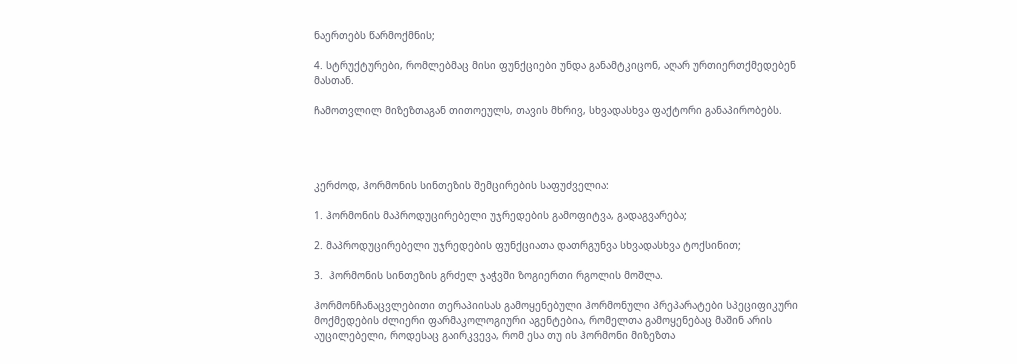ნაერთებს წარმოქმნის;

4. სტრუქტურები, რომლებმაც მისი ფუნქციები უნდა განამტკიცონ, აღარ ურთიერთქმედებენ მასთან.

ჩამოთვლილ მიზეზთაგან თითოეულს, თავის მხრივ, სხვადასხვა ფაქტორი განაპირობებს.




კერძოდ, ჰორმონის სინთეზის შემცირების საფუძველია:

1. ჰორმონის მაპროდუცირებელი უჯრედების გამოფიტვა, გადაგვარება;

2. მაპროდუცირებელი უჯრედების ფუნქციათა დათრგუნვა სხვადასხვა ტოქსინით;

3.  ჰორმონის სინთეზის გრძელ ჯაჭვში ზოგიერთი რგოლის მოშლა.

ჰორმონჩანაცვლებითი თერაპიისას გამოყენებული ჰორმონული პრეპარატები სპეციფიკური მოქმედების ძლიერი ფარმაკოლოგიური აგენტებია, რომელთა გამოყენებაც მაშინ არის აუცილებელი, როდესაც გაირკვევა, რომ ესა თუ ის ჰორმონი მიზეზთა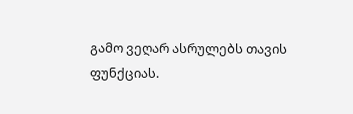გამო ვეღარ ასრულებს თავის ფუნქციას.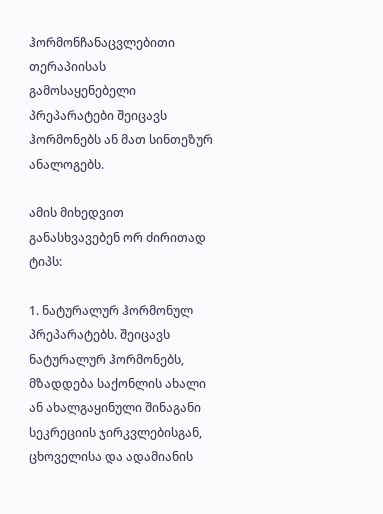ჰორმონჩანაცვლებითი თერაპიისას გამოსაყენებელი პრეპარატები შეიცავს ჰორმონებს ან მათ სინთეზურ ანალოგებს.

ამის მიხედვით განასხვავებენ ორ ძირითად ტიპს:

1. ნატურალურ ჰორმონულ პრეპარატებს. შეიცავს ნატურალურ ჰორმონებს, მზადდება საქონლის ახალი ან ახალგაყინული შინაგანი სეკრეციის ჯირკვლებისგან, ცხოველისა და ადამიანის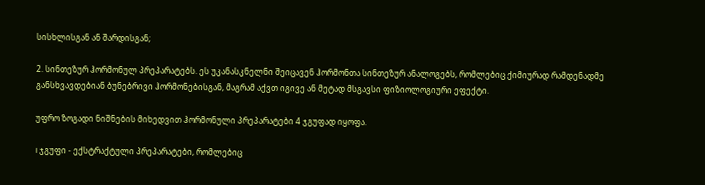სისხლისგან ან შარდისგან;

2. სინთეზურ ჰორმონულ პრეპარატებს. ეს უკანასკნელნი შეიცავენ ჰორმონთა სინთეზურ ანალოგებს, რომლებიც ქიმიურად რამდენადმე განსხვავდებიან ბუნებრივი ჰორმონებისგან, მაგრამ აქვთ იგივე ან მეტად მსგავსი ფიზიოლოგიური ეფექტი.

უფრო ზოგადი ნიშნების მიხედვით ჰორმონული პრეპარატები 4 ჯგუფად იყოფა.

I ჯგუფი - ექსტრაქტული პრეპარატები, რომლებიც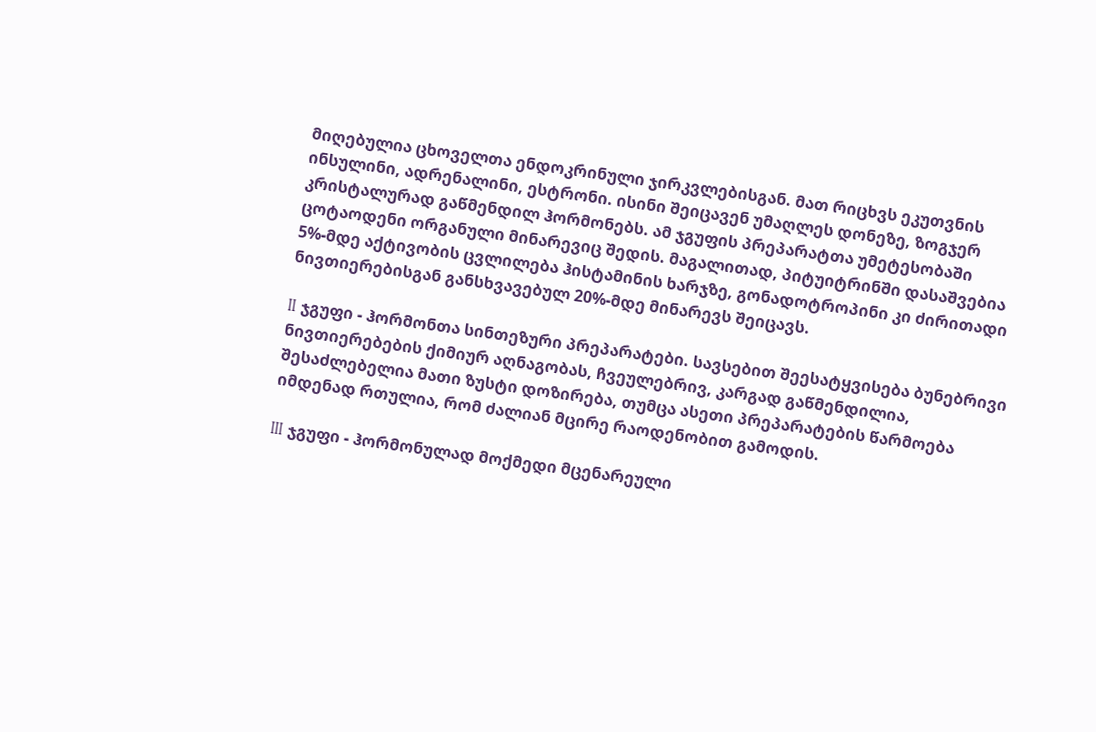მიღებულია ცხოველთა ენდოკრინული ჯირკვლებისგან. მათ რიცხვს ეკუთვნის ინსულინი, ადრენალინი, ესტრონი. ისინი შეიცავენ უმაღლეს დონეზე, ზოგჯერ კრისტალურად გაწმენდილ ჰორმონებს. ამ ჯგუფის პრეპარატთა უმეტესობაში ცოტაოდენი ორგანული მინარევიც შედის. მაგალითად, პიტუიტრინში დასაშვებია 5%-მდე აქტივობის ცვლილება ჰისტამინის ხარჯზე, გონადოტროპინი კი ძირითადი ნივთიერებისგან განსხვავებულ 20%-მდე მინარევს შეიცავს.

II ჯგუფი - ჰორმონთა სინთეზური პრეპარატები. სავსებით შეესატყვისება ბუნებრივი ნივთიერებების ქიმიურ აღნაგობას, ჩვეულებრივ, კარგად გაწმენდილია, შესაძლებელია მათი ზუსტი დოზირება, თუმცა ასეთი პრეპარატების წარმოება იმდენად რთულია, რომ ძალიან მცირე რაოდენობით გამოდის.

III ჯგუფი - ჰორმონულად მოქმედი მცენარეული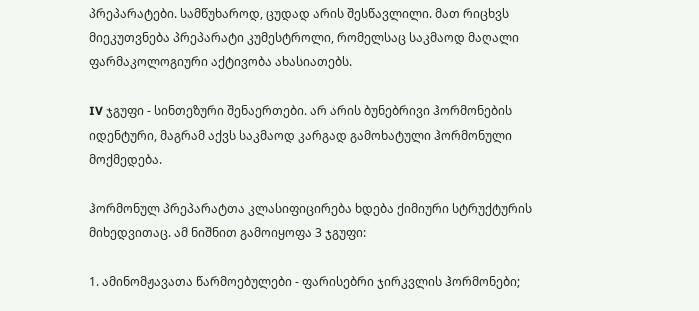პრეპარატები. სამწუხაროდ, ცუდად არის შესწავლილი. მათ რიცხვს მიეკუთვნება პრეპარატი კუმესტროლი, რომელსაც საკმაოდ მაღალი ფარმაკოლოგიური აქტივობა ახასიათებს.

IV ჯგუფი - სინთეზური შენაერთები. არ არის ბუნებრივი ჰორმონების იდენტური, მაგრამ აქვს საკმაოდ კარგად გამოხატული ჰორმონული მოქმედება.

ჰორმონულ პრეპარატთა კლასიფიცირება ხდება ქიმიური სტრუქტურის მიხედვითაც. ამ ნიშნით გამოიყოფა 3 ჯგუფი:

1. ამინომჟავათა წარმოებულები - ფარისებრი ჯირკვლის ჰორმონები;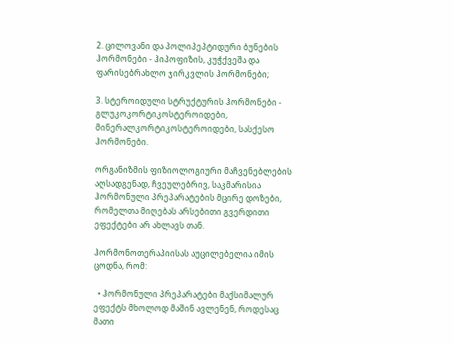2. ცილოვანი და პოლიპეპტიდური ბუნების ჰორმონები - ჰიპოფიზის, კუჭქვეშა და ფარისებრახლო ჯირკვლის ჰორმონები;

3. სტეროიდული სტრუქტურის ჰორმონები - გლუკოკორტიკოსტეროიდები, მინერალკორტიკოსტეროიდები, სასქესო ჰორმონები.

ორგანიზმის ფიზიოლოგიური მაჩვენებლების აღსადგენად, ჩვეულებრივ, საკმარისია ჰორმონული პრეპარატების მცირე დოზები, რომელთა მიღებას არსებითი გვერდითი ეფექტები არ ახლავს თან.

ჰორმონოთერაპიისას აუცილებელია იმის ცოდნა, რომ:

  • ჰორმონული პრეპარატები მაქსიმალურ ეფექტს მხოლოდ მაშინ ავლენენ, როდესაც მათი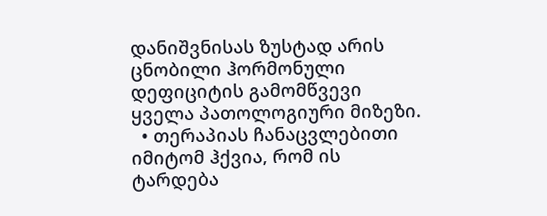დანიშვნისას ზუსტად არის ცნობილი ჰორმონული დეფიციტის გამომწვევი ყველა პათოლოგიური მიზეზი.
  • თერაპიას ჩანაცვლებითი იმიტომ ჰქვია, რომ ის ტარდება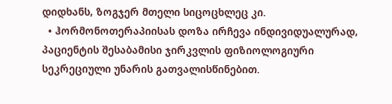დიდხანს, ზოგჯერ მთელი სიცოცხლეც კი.
  • ჰორმონოთერაპიისას დოზა ირჩევა ინდივიდუალურად, პაციენტის შესაბამისი ჯირკვლის ფიზიოლოგიური სეკრეციული უნარის გათვალისწინებით.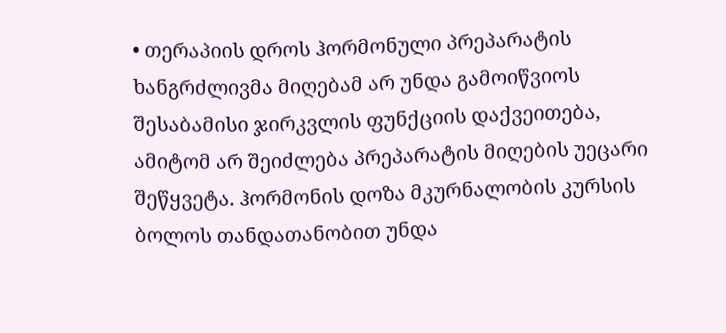• თერაპიის დროს ჰორმონული პრეპარატის ხანგრძლივმა მიღებამ არ უნდა გამოიწვიოს შესაბამისი ჯირკვლის ფუნქციის დაქვეითება, ამიტომ არ შეიძლება პრეპარატის მიღების უეცარი შეწყვეტა. ჰორმონის დოზა მკურნალობის კურსის ბოლოს თანდათანობით უნდა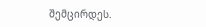შემცირდეს.